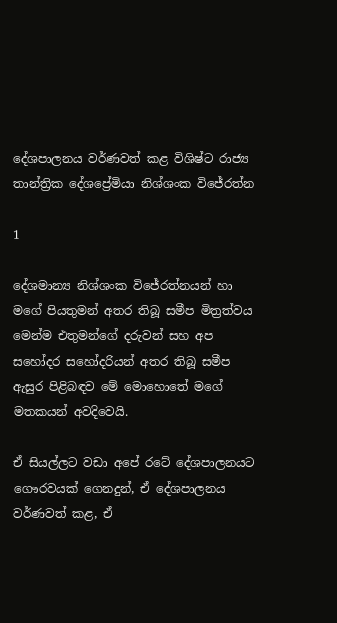දේශපාලනය වර්ණවත් කළ විශිෂ්ට රාජ්‍ය තාන්ත්‍රික දේශප්‍රේමියා නිශ්ශංක විජේරත්න

1

දේශමාන්‍ය නිශ්ශංක විජේරත්නයන් හා මගේ පියතුමන් අතර තිබූ සමීප මිත්‍රත්වය මෙන්ම එතුමන්ගේ දරුවන් සහ අප සහෝදර සහෝදරියන් අතර තිබූ සමීප ඇසුර පිළිබඳව මේ මොහොතේ මගේ මතකයන් අවදිවෙයි.

ඒ සියල්ලට වඩා අපේ රටේ දේශපාලනයට ගෞරවයක් ගෙනදුන්, ඒ දේශපාලනය වර්ණවත් කළ, ඒ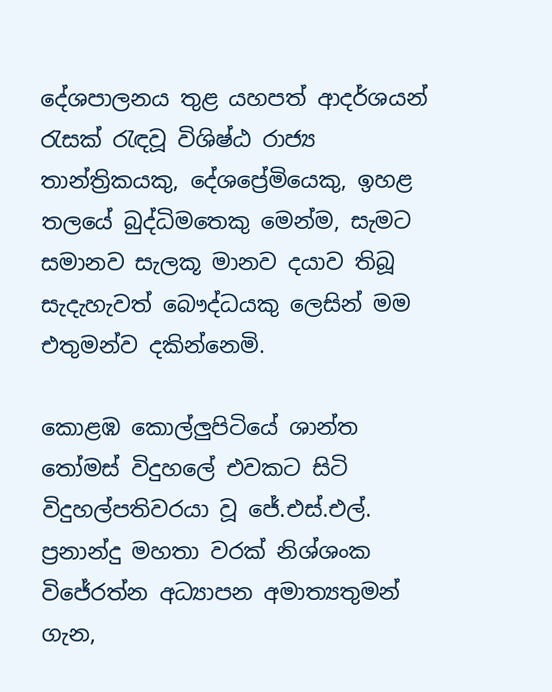දේශපාලනය තුළ යහපත් ආදර්ශයන් රැසක් රැඳවූ විශිෂ්ඨ රාජ්‍ය තාන්ත්‍රිකයකු, දේශප්‍රේමියෙකු, ඉහළ තලයේ බුද්ධිමතෙකු මෙන්ම, සැමට සමානව සැලකූ මානව දයාව තිබූ සැදැහැවත් බෞද්ධයකු ලෙසින් මම එතුමන්ව දකින්නෙමි.

කොළඹ කොල්ලුපිටියේ ශාන්ත තෝමස් විදුහලේ එවකට සිටි විදුහල්පතිවරයා වූ ජේ.එස්.එල්. ප්‍රනාන්දු මහතා වරක් නිශ්ශංක විජේරත්න අධ්‍යාපන අමාත්‍යතුමන් ගැන,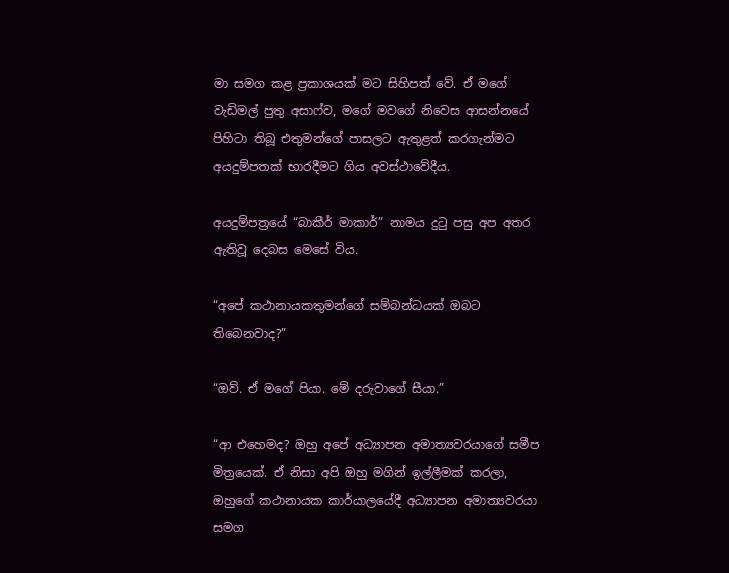මා සමග කළ ප්‍රකාශයක් මට සිහිපත් වේ. ඒ මගේ වැඩිමල් පුතු අසාෆ්ව, මගේ මවගේ නිවෙස ආසන්නයේ පිහිටා තිබූ එතුමන්ගේ පාසලට ඇතුළත් කරගැන්මට අයදුම්පතක් භාරදීමට ගිය අවස්ථාවේදීය.

අයදුම්පත්‍රයේ “බාකීර් මාකාර්” නාමය දුටු පසු අප අතර ඇතිවූ දෙබස මෙසේ විය.

“අපේ කථානායකතුමන්ගේ සම්බන්ධයක් ඔබට තිබෙනවාද?”

“ඔව්. ඒ මගේ පියා. මේ දරුවාගේ සීයා.”

“ආ එහෙමද? ඔහු අපේ අධ්‍යාපන අමාත්‍යවරයාගේ සමීප මිත්‍රයෙක්. ඒ නිසා අපි ඔහු මගින් ඉල්ලීමක් කරලා, ඔහුගේ කථානායක කාර්යාලයේදී අධ්‍යාපන අමාත්‍යවරයා සමග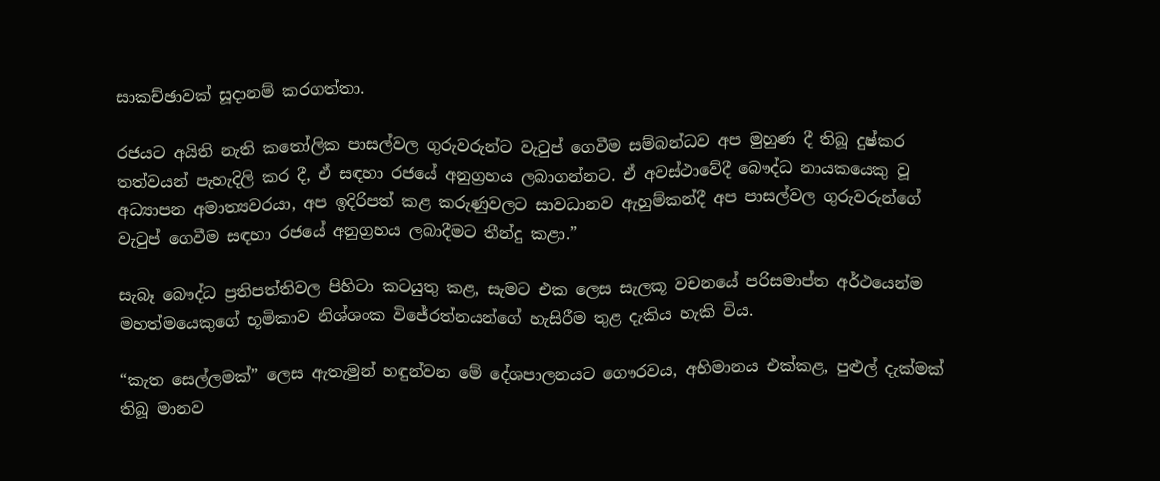සාකච්ඡාවක් සූදානම් කරගත්තා.

රජයට අයිති නැති කතෝලික පාසල්වල ගුරුවරුන්ට වැටුප් ගෙවීම සම්බන්ධව අප මුහුණ දී තිබූ දුෂ්කර තත්වයන් පැහැදිලි කර දී, ඒ සඳහා රජයේ අනුග්‍රහය ලබාගන්නට. ඒ අවස්ථාවේදී බෞද්ධ නායකයෙකු වූ අධ්‍යාපන අමාත්‍යවරයා, අප ඉදිරිපත් කළ කරුණුවලට සාවධානව ඇහුම්කන්දී අප පාසල්වල ගුරුවරුන්ගේ වැටුප් ගෙවීම සඳහා රජයේ අනුග්‍රහය ලබාදීමට තීන්දු කළා.”

සැබෑ බෞද්ධ ප්‍රතිපත්තිවල පිහිටා කටයුතු කළ, සැමට එක ලෙස සැලකූ වචනයේ පරිසමාප්ත අර්ථයෙන්ම මහත්මයෙකුගේ භූමිකාව නිශ්ශංක විජේරත්නයන්ගේ හැසිරීම තුළ දැකිය හැකි විය.

“කැත සෙල්ලමක්” ලෙස ඇතැමුන් හඳුන්වන මේ දේශපාලනයට ගෞරවය, අභිමානය එක්කළ, පුළුල් දැක්මක් තිබූ මානව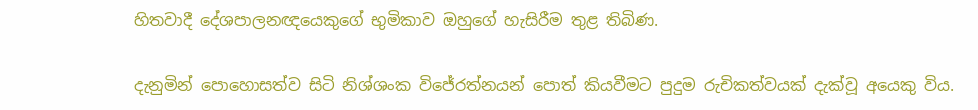හිතවාදී දේශපාලනඥයෙකුගේ භුමිකාව ඔහුගේ හැසිරීම තුළ තිබිණ.

දැනුමින් පොහොසත්ව සිටි නිශ්ශංක විජේරත්නයන් පොත් කියවීමට පුදුම රුචිකත්වයක් දැක්වූ අයෙකු විය.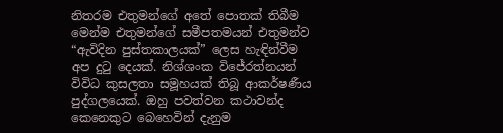නිතරම එතුමන්ගේ අතේ පොතක් තිබීම මෙන්ම එතුමන්ගේ සමීපතමයන් එතුමන්ව “ඇවිදින පුස්තකාලයක්” ලෙස හැඳින්වීම අප දුටු දෙයක්. නිශ්ශංක විජේරත්නයන් විවිධ කුසලතා සමූහයක් තිබූ ආකර්ෂණීය පුද්ගලයෙක්. ඔහු පවත්වන කථාවන්ද කෙනෙකුට බෙහෙවින් දැනුම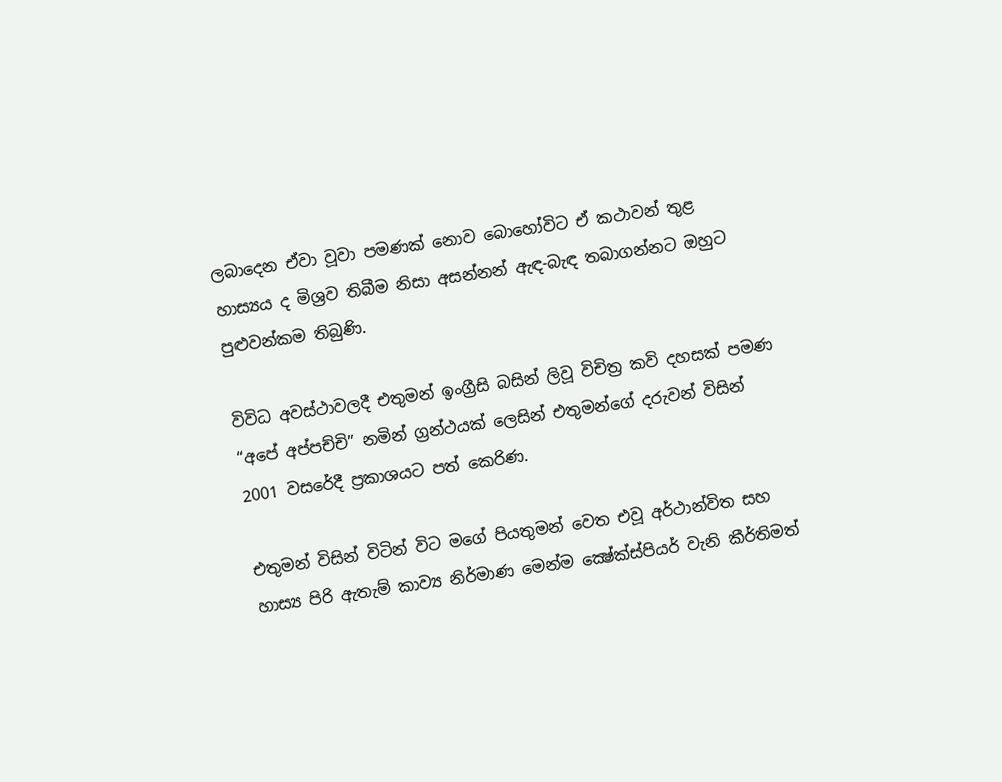ලබාදෙන ඒවා වූවා පමණක් නොව බොහෝවිට ඒ කථාවන් තුළ හාස්‍යය ද මිශ්‍රව තිබීම නිසා අසන්නන් ඇඳ-බැඳ තබාගන්නට ඔහුට පුළුවන්කම තිබුණි.

විවිධ අවස්ථාවලදී එතුමන් ඉංග්‍රීසි බසින් ලිවූ විචිත්‍ර කවි දහසක් පමණ “අපේ අප්පච්චි” නමින් ග්‍රන්ථයක් ලෙසින් එතුමන්ගේ දරුවන් විසින් 2001 වසරේදී ප්‍රකාශයට පත් කෙරිණ.

එතුමන් විසින් විටින් විට මගේ පියතුමන් වෙත එවූ අර්ථාන්විත සහ හාස්‍ය පිරි ඇතැම් කාව්‍ය නිර්මාණ මෙන්ම ක්‍ෂේක්ස්පියර් වැනි කීර්තිමත්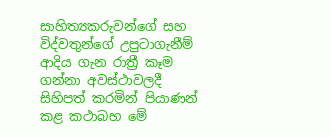සාහිත්‍යකරුවන්ගේ සහ විද්වතුන්ගේ උපුටාගැනීම් ආදිය ගැන රාත්‍රී කෑම ගන්නා අවස්ථාවලදී සිහිපත් කරමින් පියාණන් කළ කථාබහ මේ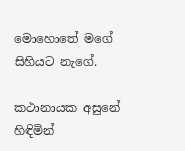මොහොතේ මගේ සිහියට නැගේ.

කථානායක අසුනේ හිඳිමින්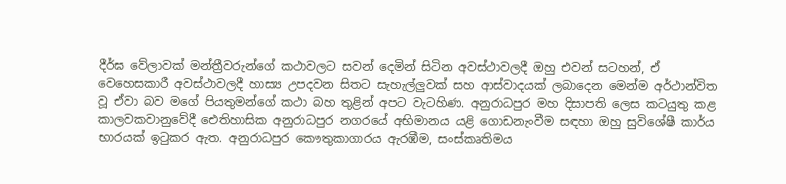දීර්ඝ වේලාවක් මන්ත්‍රීවරුන්ගේ කථාවලට සවන් දෙමින් සිටින අවස්ථාවලදී ඔහු එවන් සටහන්, ඒ වෙහෙසකාරී අවස්ථාවලදී හාස්‍ය උපදවන සිතට සැහැල්ලුවක් සහ ආස්වාදයක් ලබාදෙන මෙන්ම අර්ථාන්විත වූ ඒවා බව මගේ පියතුමන්ගේ කථා බහ තුළින් අපට වැටහිණ. අනුරාධපුර මහ දිසාපති ලෙස කටයුතු කළ කාලවකවානුවේදී ඓතිහාසික අනුරාධපුර නගරයේ අභිමානය යළි ගොඩනැංවීම සඳහා ඔහු සුවිශේෂී කාර්ය භාරයක් ඉටුකර ඇත. අනුරාධපුර කෞතුකාගාරය ඇරඹීම, සංස්කෘතිමය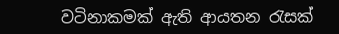වටිනාකමක් ඇති ආයතන රැසක්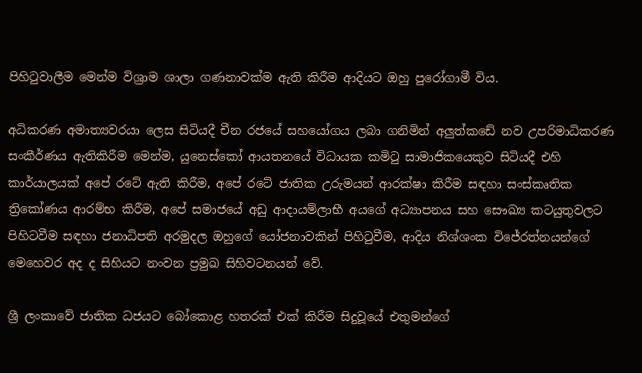පිහිටුවාලීම මෙන්ම විශ්‍රාම ශාලා ගණනාවක්ම ඇති කිරීම ආදියට ඔහු පුරෝගාමී විය.

අධිකරණ අමාත්‍යවරයා ලෙස සිටියදී චීන රජයේ සහයෝගය ලබා ගනිමින් අලුත්කඩේ නව උපරිමාධිකරණ සංකීර්ණය ඇතිකිරීම මෙන්ම, යුනෙස්කෝ ආයතනයේ විධායක කමිටු සාමාජිකයෙකුව සිටියදී එහි කාර්යාලයක් අපේ රටේ ඇති කිරීම, අපේ රටේ ජාතික උරුමයන් ආරක්ෂා කිරීම සඳහා සංස්කෘතික ත්‍රිකෝණය ආරම්භ කිරීම, අපේ සමාජයේ අඩු ආදායම්ලාභී අයගේ අධ්‍යාපනය සහ සෞඛ්‍ය කටයුතුවලට පිහිටවීම සඳහා ජනාධිපති අරමුදල ඔහුගේ යෝජනාවකින් පිහිටුවීම, ආදිය නිශ්ශංක විජේරත්නයන්ගේ මෙහෙවර අද ද සිහියට නංවන ප්‍රමුඛ සිහිවටනයන් වේ.

ශ්‍රී ලංකාවේ ජාතික ධජයට බෝකොළ හතරක් එක් කිරීම සිදුවූයේ එතුමන්ගේ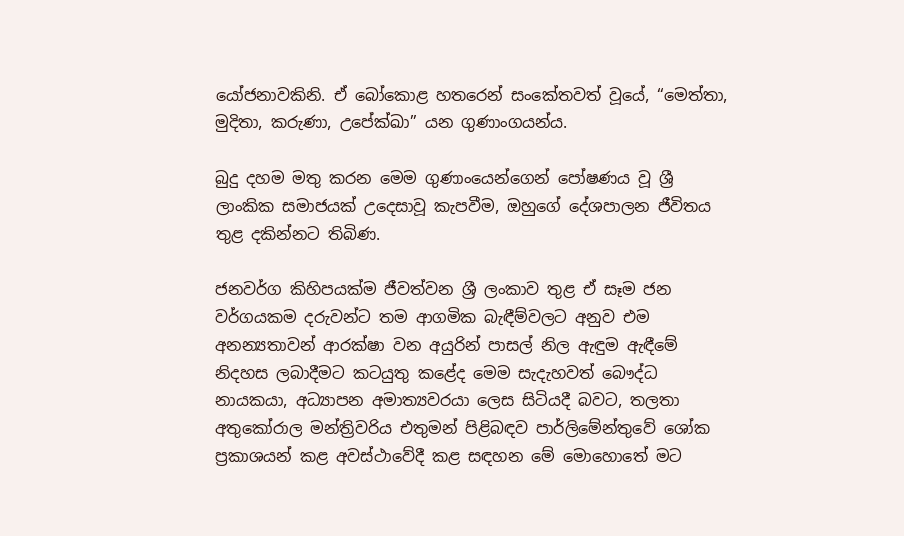යෝජනාවකිනි. ඒ බෝකොළ හතරෙන් සංකේතවත් වූයේ, “මෙත්තා, මුදිතා, කරුණා, උපේක්ඛා” යන ගුණාංගයන්ය.

බුදු දහම මතු කරන මෙම ගුණාංයෙන්ගෙන් පෝෂණය වූ ශ්‍රී ලාංකික සමාජයක් උදෙසාවූ කැපවීම, ඔහුගේ දේශපාලන ජීවිතය තුළ දකින්නට තිබිණ.

ජනවර්ග කිහිපයක්ම ජීවත්වන ශ්‍රී ලංකාව තුළ ඒ සෑම ජන වර්ගයකම දරුවන්ට තම ආගමික බැඳීම්වලට අනුව එම අනන්‍යතාවන් ආරක්ෂා වන අයුරින් පාසල් නිල ඇඳුම ඇඳීමේ නිදහස ලබාදීමට කටයුතු කළේද මෙම සැදැහවත් බෞද්ධ නායකයා, අධ්‍යාපන අමාත්‍යවරයා ලෙස සිටියදී බවට, තලතා අතුකෝරාල මන්ත්‍රිවරිය එතුමන් පිළිබඳව පාර්ලිමේන්තුවේ ශෝක ප්‍රකාශයන් කළ අවස්ථාවේදී කළ සඳහන මේ මොහොතේ මට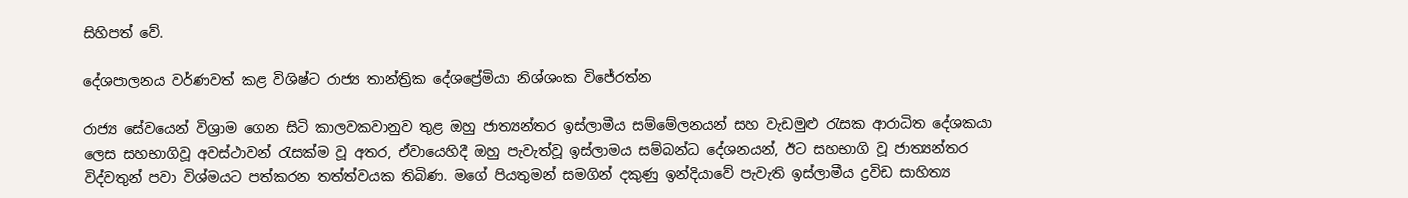සිහිපත් වේ.

දේශපාලනය වර්ණවත් කළ විශිෂ්ට රාජ්‍ය තාන්ත්‍රික දේශප්‍රේමියා නිශ්ශංක විජේරත්න

රාජ්‍ය සේවයෙන් විශ්‍රාම ගෙන සිටි කාලවකවානුව තුළ ඔහු ජාත්‍යන්තර ඉස්ලාමීය සම්මේලනයන් සහ වැඩමුළු රැසක ආරාධිත දේශකයා ලෙස සහභාගිවූ අවස්ථාවන් රැසක්ම වූ අතර, ඒවායෙහිදී ඔහු පැවැත්වූ ඉස්ලාමය සම්බන්ධ දේශනයන්, ඊට සහභාගි වූ ජාත්‍යන්තර විද්වතුන් පවා විශ්මයට පත්කරන තත්ත්වයක තිබිණ. මගේ පියතුමන් සමගින් දකුණු ඉන්දියාවේ පැවැති ඉස්ලාමීය ද්‍රවිඩ සාහිත්‍ය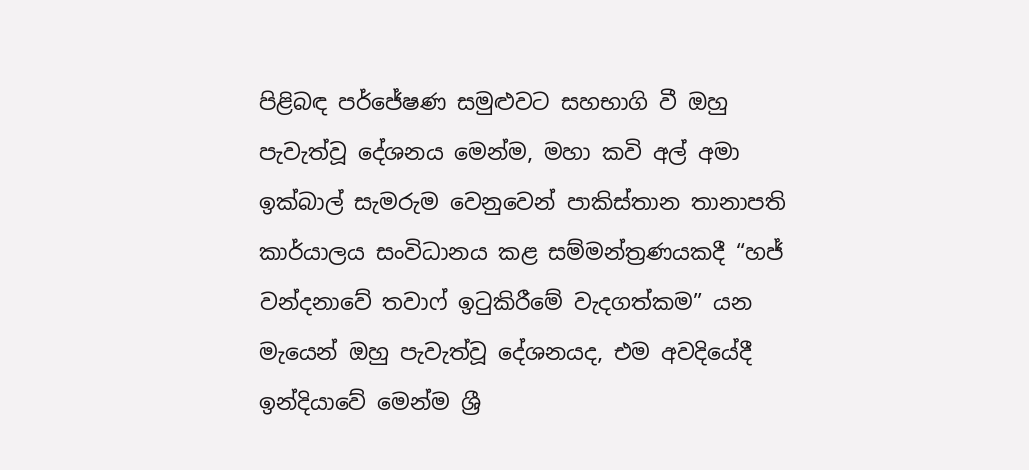පිළිබඳ පර්ජේෂණ සමුළුවට සහභාගි වී ඔහු පැවැත්වූ දේශනය මෙන්ම, මහා කවි අල් අමා ඉක්බාල් සැමරුම වෙනුවෙන් පාකිස්තාන තානාපති කාර්යාලය සංවිධානය කළ සම්මන්ත්‍රණයකදී “හජ් වන්දනාවේ තවාෆ් ඉටුකිරීමේ වැදගත්කම” යන මැයෙන් ඔහු පැවැත්වූ දේශනයද, එම අවදියේදී ඉන්දියාවේ මෙන්ම ශ්‍රී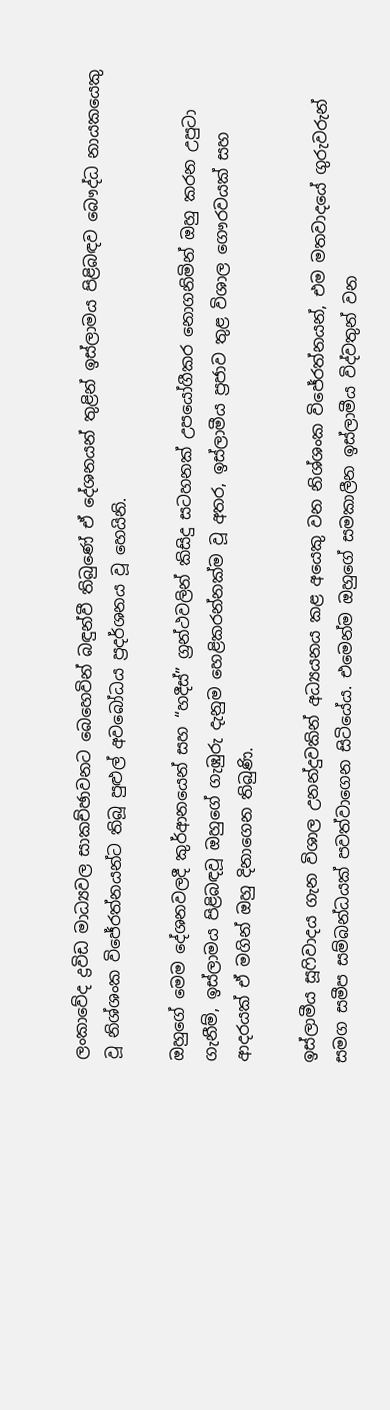ලංකාවේද ද්‍රවිඩ මාධ්‍යවල සාකච්ඡාවනට බෙහෙවින් බඳුන්වී තිබුණේ ඒ දේශනයන් තුළින් ඉස්ලාමය පිළිබඳව බෞද්ධ නායකයෙකු වූ නිශ්ශංක විජේරත්නයන්ට තිබූ පුළුල් අවබෝධය ප්‍රදර්ශනය වූ හෙයිනි.

ඔහුගේ මෙම දේශනවලදී කුර්ආනයෙන් සහ “හදීස්” ග්‍රන්ථවලින් කිසිදු සටහනක් උපයෝගීකර නොගනිමින් ඔහු කරන උපුටා ගැනීම්, ඉස්ලාමය පිළිබඳවූ ඔහුගේ ගැඹුරු දැනුම හෙළිකරන්නක්ම වූ අතර, ඉස්ලාමීය ප්‍රජාව තුළ විශාල ගෞරවයක් සහ ආදරයක් ඒ මගින් ඔහු දිනාගෙන තිබුණි.

ඉස්ලාමීය සූෆිවාදය ගැන විශාල උනන්දුවකින් අධ්‍යයනය කළ අයෙකු වන නිශ්ශංක විජේරත්නයන්, එම මතවාදයේ ගුරුවරුන් සමග සමීප සම්බන්ධයක් පවත්වාගෙන සිටියේය. එමෙන්ම ඔහුගේ සමකාලීන ඉස්ලාමීය විද්වතුන් වන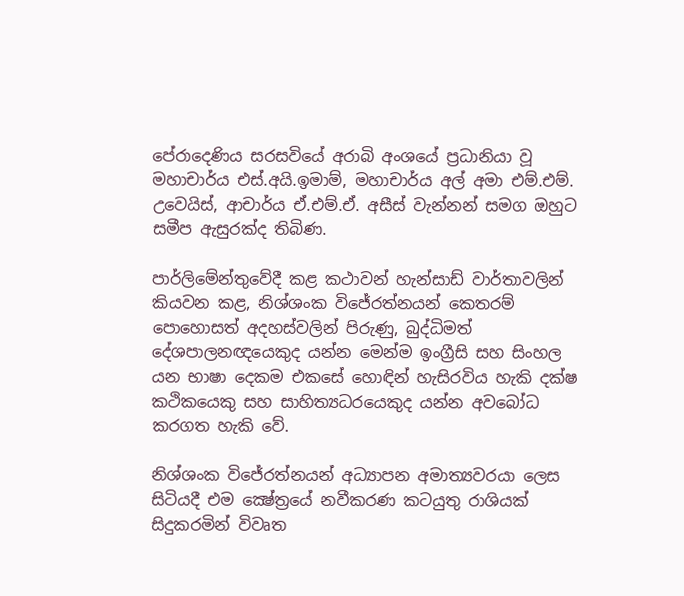පේරාදෙණිය සරසවියේ අරාබි අංශයේ ප්‍රධානියා වූ මහාචාර්ය එස්.අයි.ඉමාම්, මහාචාර්ය අල් අමා එම්.එම්. උවෙයිස්, ආචාර්ය ඒ.එම්.ඒ. අසීස් වැන්නන් සමග ඔහුට සමීප ඇසුරක්ද තිබිණ.

පාර්ලිමේන්තුවේදී කළ කථාවන් හැන්සාඩ් වාර්තාවලින් කියවන කළ, නිශ්ශංක විජේරත්නයන් කෙතරම් පොහොසත් අදහස්වලින් පිරුණු, බුද්ධිමත් දේශපාලනඥයෙකුද යන්න මෙන්ම ඉංග්‍රීසි සහ සිංහල යන භාෂා දෙකම එකසේ හොඳින් හැසිරවිය හැකි දක්ෂ කථිකයෙකු සහ සාහිත්‍යධරයෙකුද යන්න අවබෝධ කරගත හැකි වේ.

නිශ්ශංක විජේරත්නයන් අධ්‍යාපන අමාත්‍යවරයා ලෙස සිටියදී එම ක්‍ෂේත්‍රයේ නවීකරණ කටයුතු රාශියක් සිදුකරමින් විවෘත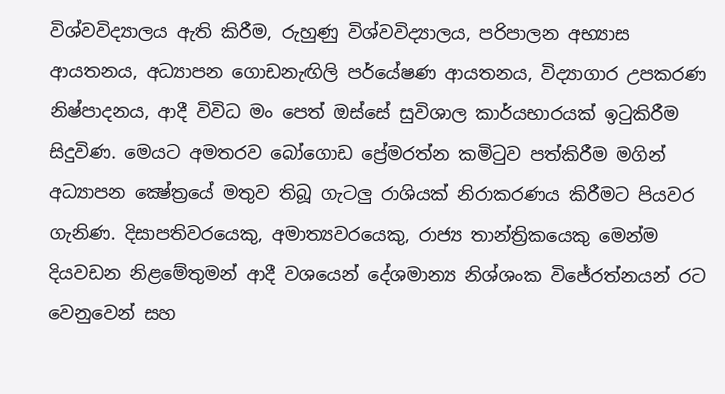විශ්වවිද්‍යාලය ඇති කිරීම, රුහුණු විශ්වවිද්‍යාලය, පරිපාලන අභ්‍යාස ආයතනය, අධ්‍යාපන ගොඩනැඟිලි පර්යේෂණ ආයතනය, විද්‍යාගාර උපකරණ නිෂ්පාදනය, ආදී විවිධ මං පෙත් ඔස්සේ සුවිශාල කාර්යභාරයක් ඉටුකිරීම සිදුවිණ. මෙයට අමතරව බෝගොඩ ප්‍රේමරත්න කමිටුව පත්කිරීම මගින් අධ්‍යාපන ක්‍ෂේත්‍රයේ මතුව තිබූ ගැටලු රාශියක් නිරාකරණය කිරීමට පියවර ගැනිණ. දිසාපතිවරයෙකු, අමාත්‍යවරයෙකු, රාජ්‍ය තාන්ත්‍රිකයෙකු මෙන්ම දියවඩන නිළමේතුමන් ආදී වශයෙන් දේශමාන්‍ය නිශ්ශංක විජේරත්නයන් රට වෙනුවෙන් සහ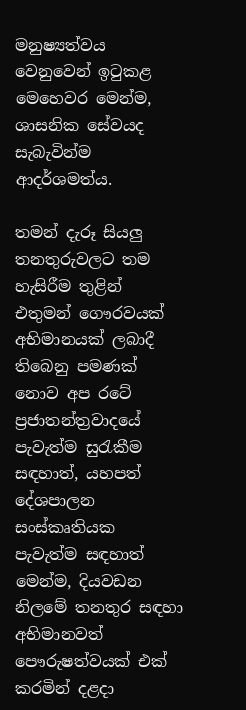මනුෂ්‍යත්වය වෙනුවෙන් ඉටුකළ මෙහෙවර මෙන්ම, ශාසනික සේවයද සැබැවින්ම ආදර්ශමත්ය.

තමන් දැරූ සියලු තනතුරුවලට තම හැසිරීම තුළින් එතුමන් ගෞරවයක් අභිමානයක් ලබාදී තිබෙනු පමණක් නොව අප රටේ ප්‍රජාතන්ත්‍රවාදයේ පැවැත්ම සුරැකීම සඳහාත්, යහපත් දේශපාලන සංස්කෘතියක පැවැත්ම සඳහාත් මෙන්ම, දියවඩන නිලමේ තනතුර සඳහා අභිමානවත් පෞරුෂත්වයක් එක් කරමින් දළදා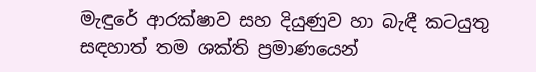මැඳුරේ ආරක්ෂාව සහ දියුණුව හා බැඳී කටයුතු සඳහාත් තම ශක්ති ප්‍රමාණයෙන්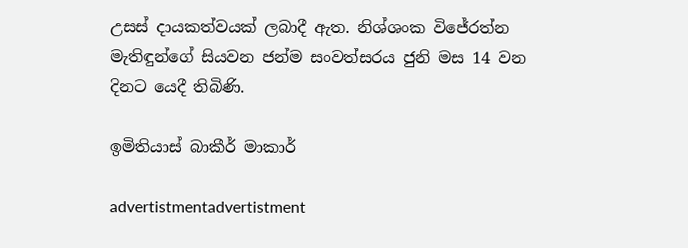උසස් දායකත්වයක් ලබාදී ඇත. නිශ්ශංක විජේරත්න මැතිඳුන්ගේ සියවන ජන්ම සංවත්සරය ජුනි මස 14 වන දිනට යෙදී තිබිණි.

ඉමිතියාස් බාකීර් මාකාර්

advertistmentadvertistment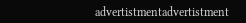advertistmentadvertistment